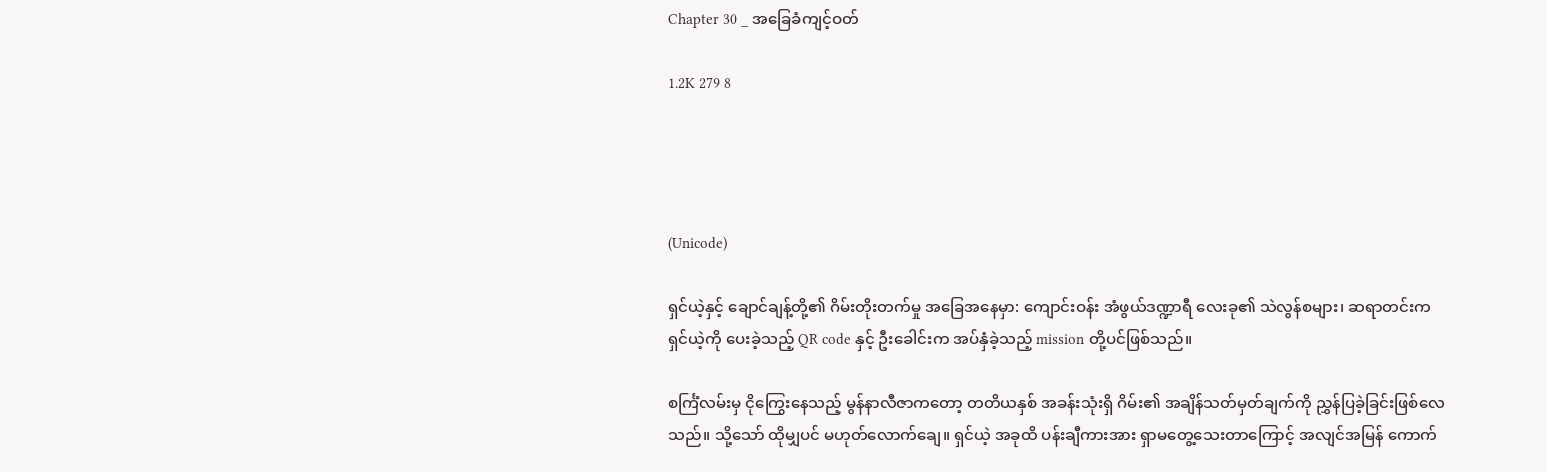Chapter 30 _ အခြေခံကျင့်ဝတ်

1.2K 279 8




(Unicode)

ရှင်ယဲ့နှင့် ချောင်ချန့်တို့၏ ဂိမ်းတိုးတက်မှု အခြေအနေမှာ: ကျောင်းဝန်း အံဖွယ်ဒဏ္ဍာရီ လေးခု၏ သဲလွန်စများ၊ ဆရာတင်းက ရှင်ယဲ့ကို ပေးခဲ့သည့် QR code နှင့် ဦးခေါင်းက အပ်နှံခဲ့သည့် mission တို့ပင်ဖြစ်သည်။

စင်္ကြံလမ်းမှ ငိုကြွေးနေသည့် မွန်နာလီဇာကတော့ တတိယနှစ် အခန်းသုံးရှိ ဂိမ်း၏ အချိန်သတ်မှတ်ချက်ကို ညွှန်ပြခဲ့ခြင်းဖြစ်လေသည်။ သို့သော် ထိုမျှပင် မဟုတ်လောက်ချေ။ ရှင်ယဲ့ အခုထိ ပန်းချီကားအား ရှာမတွေ့သေးတာကြောင့် အလျင်အမြန် ကောက်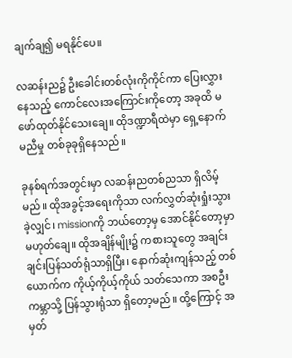ချက်ချ၍ မရနိုင်ပေ။

လဆန်းည၌ ဦးခေါင်းတစ်လုံးကိုကိုင်ကာ ပြေးလွှားနေသည့် ကောင်လေးအကြောင်းကိုတော့ အခုထိ မဖော်ထုတ်နိုင်သေးချေ။ ထိုဒဏ္ဍာရီထဲမှာ ရှေ့နောက်မညီမှု တစ်ခုခုရှိနေသည်။

ခုနစ်ရက်အတွင်းမှာ လဆန်းညတစ်ညသာ ရှိလိမ့်မည်။ ထိုအခွင့်အရေးကိုသာ လက်လွှတ်ဆုံးရှုံးသွားခဲ့လျှင်၊ missionကို ဘယ်တော့မှ အောင်နိုင်တော့မှာ မဟုတ်ချေ။ ထိုအချိန်မျိုး၌ ကစားသူတွေ အချင်းချင်းပြန်သတ်ရုံသာရှိပြီး၊ နောက်ဆုံးကျန်သည့် တစ်ယောက်က ကိုယ့်ကိုယ့်ကိုယ် သတ်သေကာ အစဦးကမ္ဘာသို့ ပြန်သွားရုံသာ ရှိတော့မည်။ ထို့ကြောင့် အမှတ်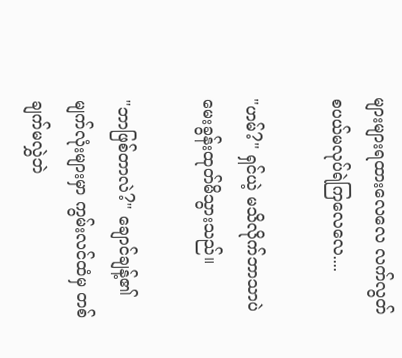များများရထားလေလေ လက်လွတ်စပယ်မလုပ်ရဲကြလေလေ....

"ဟမ်?" ရှင်ယဲ့ မသိလိုက်ဘာသာပဲ မေးခွန်းထုတ်မိသွားသည်။

"ဘာဖြစ်တာလဲ?" ချောင်ချန့်၏ မျက်လုံးများမှာ ကွမ်းလင်ထံမှ တစ်ချက်မလွှဲဘဲ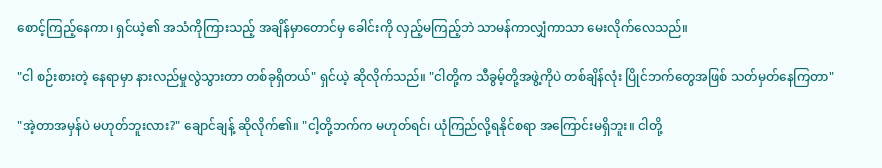စောင့်ကြည့်နေကာ၊ ရှင်ယဲ့၏ အသံကိုကြားသည့် အချိန်မှာတောင်မှ ခေါင်းကို လှည့်မကြည့်ဘဲ သာမန်ကာလျှံကာသာ မေးလိုက်လေသည်။

"ငါ စဉ်းစားတဲ့ နေရာမှာ နားလည်မှုလွဲသွားတာ တစ်ခုရှိတယ်" ရှင်ယဲ့ ဆိုလိုက်သည်။ "ငါတို့က သီခွမ့်တို့အဖွဲ့ကိုပဲ တစ်ချိန်လုံး ပြိုင်ဘက်တွေအဖြစ် သတ်မှတ်နေကြတာ"

"အဲ့တာအမှန်ပဲ မဟုတ်ဘူးလား?" ချောင်ချန့် ဆိုလိုက်၏။ "ငါ့တို့ဘက်က မဟုတ်ရင်၊ ယုံကြည်လို့ရနိုင်စရာ အကြောင်းမရှိဘူး။ ငါတို့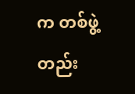က တစ်ဖွဲ့တည်း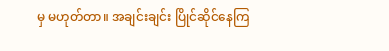မှ မဟုတ်တာ။ အချင်းချင်း ပြိုင်ဆိုင်နေကြ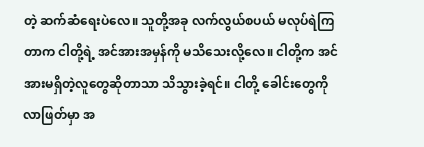တဲ့ ဆက်ဆံရေးပဲလေ။ သူတို့အခု လက်လွယ်စပယ် မလုပ်ရဲကြတာက ငါတို့ရဲ့ အင်အားအမှန်ကို မသိသေးလို့လေ။ ငါတို့က အင်အားမရှိတဲ့လူတွေဆိုတာသာ သိသွားခဲ့ရင်။ ငါတို့ ခေါင်းတွေကို လာဖြတ်မှာ အ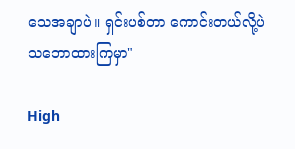သေအချာပဲ။ ရှင်းပစ်တာ ကောင်းတယ်လို့ပဲ သဘောထားကြမှာ"

High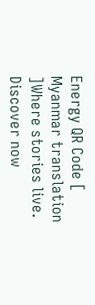Energy QR Code [ Myanmar translation ]Where stories live. Discover now